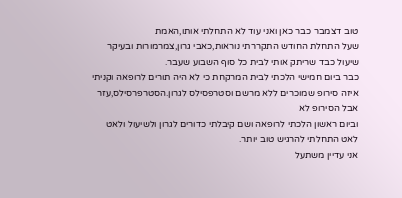טוב דצמבר כבר כאן ואני עוד לא התחלתי אותו,האמת
שעל התחלת החודש התקררתי נוראות,כאבי גרון,צמרמורות ובעיקר שיעול כבד שריתק אותי לבית כל סוף השבוע שעבר.
כבר ביום חמישי הלכתי לבית המרקחת כי לא היה תורים לרופאה וקניתי איזה סירופ שמוכרים ללא מרשם וסטרפסילס לגרון.הסטרפרסילס,עזר אבל הסירופ לא
וביום ראשון הלכתי לרופאה ושם קיבלתי כדורים לגרון ולשיעול ולאט לאט התחלתי להרגיש טוב יותר.
אני עדיין משתעל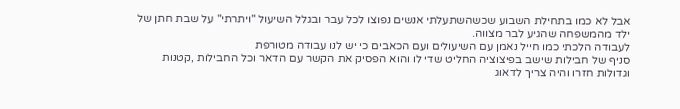אבל לא כמו בתחילת השבוע שכשהשתעלתי אנשים נפוצו לכל עבר ובגלל השיעול "ויתרתי" על שבת חתן של ילד מהמשפחה שהגיע לבר מצווה.
לעבודה הלכתי כמו חייל נאמן עם השיעולים ועם הכאבים כי יש לנו עבודה מטורפת
סניף של חבילות שישב בפיצוציה החליט שדי לו והוא הפסיק את הקשר עם הדאר וכל החבילות ,קטנות וגדולות חזרו והיה צריך לדאוג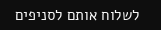לשלוח אותם לסניפים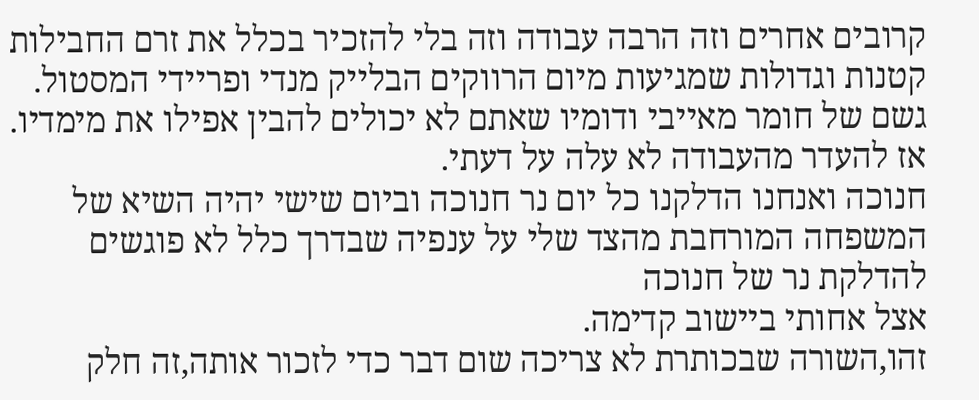קרובים אחרים וזה הרבה עבודה וזה בלי להזכיר בכלל את זרם החבילות קטנות וגדולות שמגיעות מיום הרווקים הבלייק מנדי ופריידי המסטול.
גשם של חומר מאייבי ודומיו שאתם לא יכולים להבין אפילו את מימדיו.
אז להעדר מהעבודה לא עלה על דעתי.
חנוכה ואנחנו הדלקנו כל יום נר חנוכה וביום שישי יהיה השיא של המשפחה המורחבת מהצד שלי על ענפיה שבדרך כלל לא פוגשים להדלקת נר של חנוכה
אצל אחותי ביישוב קדימה.
זהו,השורה שבכותרת לא צריכה שום דבר כדי לזכור אותה,זה חלק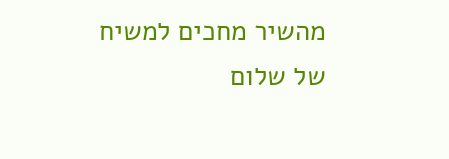מהשיר מחכים למשיח של שלום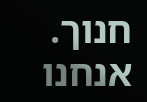חנוך.
אנחנו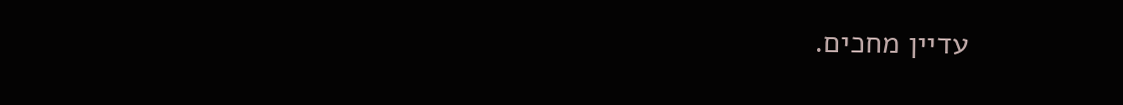עדיין מחכים.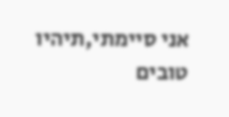אני סיימתי,תיהיו טובים